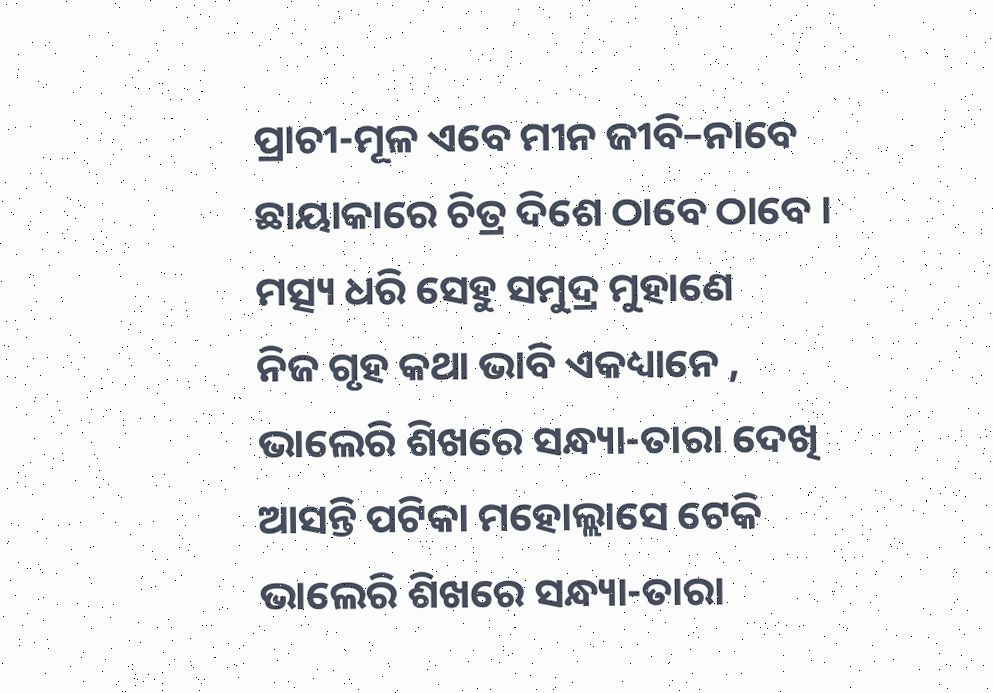ପ୍ରାଚୀ-ମୂଳ ଏବେ ମୀନ ଜୀବି–ନାବେ
ଛାୟାକାରେ ଚିତ୍ର ଦିଶେ ଠାବେ ଠାବେ ।
ମତ୍ସ୍ୟ ଧରି ସେହୁ ସମୁଦ୍ର ମୁହାଣେ
ନିଜ ଗୃହ କଥା ଭାବି ଏକଧ୍ୟାନେ ,
ଭାଲେରି ଶିଖରେ ସନ୍ଧ୍ୟା-ତାରା ଦେଖି
ଆସନ୍ତି ପଟିକା ମହୋଲ୍ଲାସେ ଟେକି
ଭାଲେରି ଶିଖରେ ସନ୍ଧ୍ୟା-ତାରା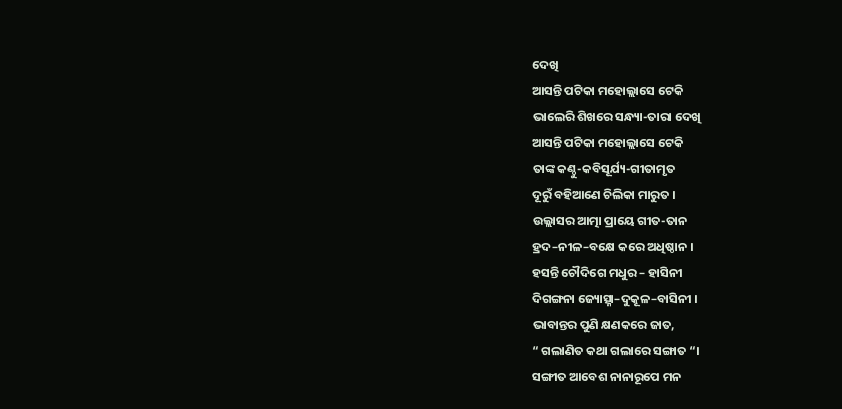ଦେଖି
ଆସନ୍ତି ପଟିକା ମହୋଲ୍ଲାସେ ଟେକି
ଭାଲେରି ଶିଖରେ ସନ୍ଧ୍ୟା-ତାରା ଦେଖି
ଆସନ୍ତି ପଟିକା ମହୋଲ୍ଲାସେ ଟେକି
ତାଙ୍କ କଣ୍ଠୁ-କବିସୂର୍ଯ୍ୟ-ଗୀତାମୃତ
ଦୂରୁଁ ବହିଆଣେ ଚିଲିକା ମାରୁତ ।
ଉଲ୍ଲାସର ଆତ୍ମା ପ୍ରାୟେ ଗୀତ-ତାନ
ହ୍ରଦ–ନୀଳ–ବକ୍ଷେ କରେ ଅଧିଷ୍ଠାନ ।
ହସନ୍ତି ଚୌଦିଗେ ମଧୁର – ହାସିନୀ
ଦିଗଙ୍ଗନା ଜ୍ୟୋତ୍ସ୍ନା–ଦୁକୂଳ–ବାସିନୀ ।
ଭାବାନ୍ତର ପୁଣି କ୍ଷଣକରେ ଜାତ,
“ ଗଲାଣିତ କଥା ଗଲାରେ ସଙ୍ଗାତ “।
ସଙ୍ଗୀତ ଆବେଶ ନାନାରୂପେ ମନ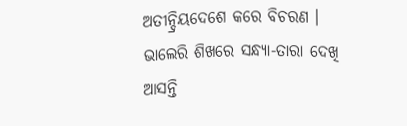ଅତୀନ୍ଦ୍ରିୟଦେଶେ କରେ ବିଚରଣ ।
ଭାଲେରି ଶିଖରେ ସନ୍ଧ୍ୟା-ତାରା ଦେଖି
ଆସନ୍ତି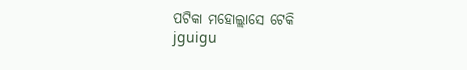ପଟିକା ମହୋଲ୍ଲାସେ ଟେକି
jguigu